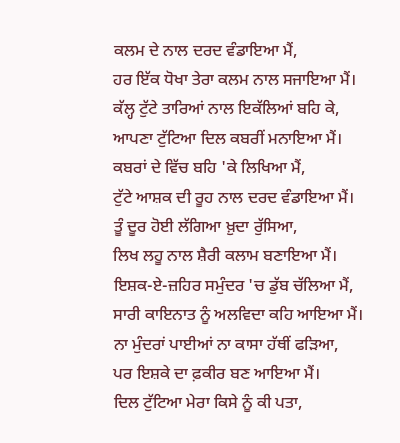ਕਲਮ ਦੇ ਨਾਲ ਦਰਦ ਵੰਡਾਇਆ ਮੈਂ,
ਹਰ ਇੱਕ ਧੋਖਾ ਤੇਰਾ ਕਲਮ ਨਾਲ ਸਜਾਇਆ ਮੈਂ।
ਕੱਲ੍ਹ ਟੁੱਟੇ ਤਾਰਿਆਂ ਨਾਲ ਇਕੱਲਿਆਂ ਬਹਿ ਕੇ,
ਆਪਣਾ ਟੁੱਟਿਆ ਦਿਲ ਕਬਰੀਂ ਮਨਾਇਆ ਮੈਂ।
ਕਬਰਾਂ ਦੇ ਵਿੱਚ ਬਹਿ 'ਕੇ ਲਿਖਿਆ ਮੈਂ,
ਟੁੱਟੇ ਆਸ਼ਕ ਦੀ ਰੂਹ ਨਾਲ ਦਰਦ ਵੰਡਾਇਆ ਮੈਂ।
ਤੂੰ ਦੂਰ ਹੋਈ ਲੱਗਿਆ ਖ਼ੁਦਾ ਰੁੱਸਿਆ,
ਲਿਖ ਲਹੂ ਨਾਲ ਸ਼ੈਰੀ ਕਲਾਮ ਬਣਾਇਆ ਮੈਂ।
ਇਸ਼ਕ-ਏ-ਜ਼ਹਿਰ ਸਮੁੰਦਰ 'ਚ ਡੁੱਬ ਚੱਲਿਆ ਮੈਂ,
ਸਾਰੀ ਕਾਇਨਾਤ ਨੂੰ ਅਲਵਿਦਾ ਕਹਿ ਆਇਆ ਮੈਂ।
ਨਾ ਮੁੰਦਰਾਂ ਪਾਈਆਂ ਨਾ ਕਾਸਾ ਹੱਥੀਂ ਫੜਿਆ,
ਪਰ ਇਸ਼ਕੇ ਦਾ ਫ਼ਕੀਰ ਬਣ ਆਇਆ ਮੈਂ।
ਦਿਲ ਟੁੱਟਿਆ ਮੇਰਾ ਕਿਸੇ ਨੂੰ ਕੀ ਪਤਾ,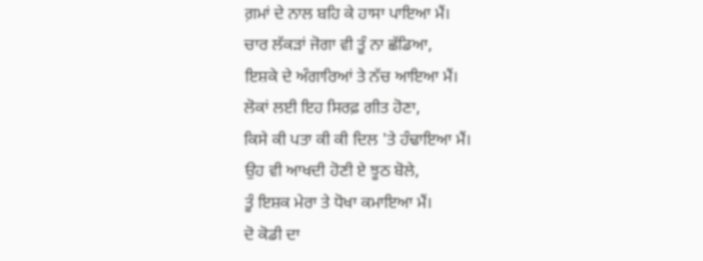ਗ਼ਮਾਂ ਦੇ ਨਾਲ ਬਹਿ ਕੇ ਹਾਸਾ ਪਾਇਆ ਮੈਂ।
ਚਾਰ ਲੱਕੜਾਂ ਜੋਗਾ ਵੀ ਤੂੰ ਨਾ ਛੱਡਿਆ,
ਇਸ਼ਕੇ ਦੇ ਅੰਗਾਰਿਆਂ ਤੇ ਨੱਚ ਆਇਆ ਮੈਂ।
ਲੋਕਾਂ ਲਈ ਇਹ ਸਿਰਫ਼ ਗੀਤ ਹੋਣਾ,
ਕਿਸੇ ਕੀ ਪਤਾ ਕੀ ਕੀ ਦਿਲ 'ਤੇ ਹੰਢਾਇਆ ਮੈਂ।
ਉਹ ਵੀ ਆਖਦੀ ਹੋਣੀ ਏ ਝੂਠ ਬੋਲੇ,
ਤੂੰ ਇਸ਼ਕ ਮੇਰਾ ਤੇ ਧੋਖਾ ਕਮਾਇਆ ਮੈਂ।
ਦੋ ਕੋਡੀ ਦਾ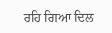ਰਹਿ ਗਿਆ ਦਿਲ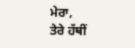ਮੇਰਾ,
ਤੇਰੇ ਹੱਥੀਂ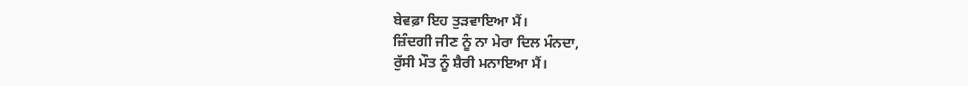ਬੇਵਫ਼ਾ ਇਹ ਤੁੜਵਾਇਆ ਮੈਂ।
ਜ਼ਿੰਦਗੀ ਜੀਣ ਨੂੰ ਨਾ ਮੇਰਾ ਦਿਲ ਮੰਨਦਾ,
ਰੁੱਸੀ ਮੌਤ ਨੂੰ ਸ਼ੈਰੀ ਮਨਾਇਆ ਮੈਂ।